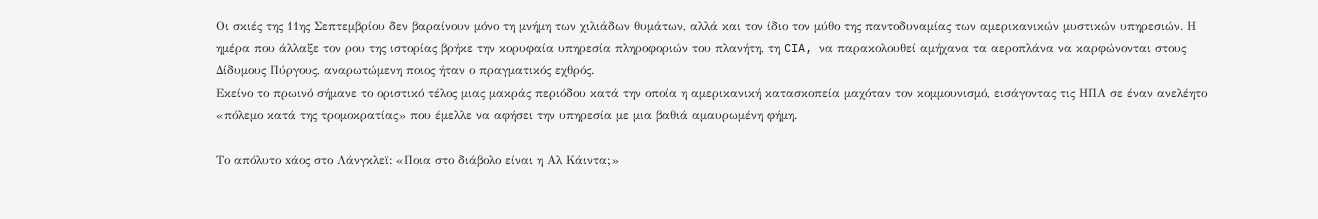Οι σκιές της 11ης Σεπτεμβρίου δεν βαραίνουν μόνο τη μνήμη των χιλιάδων θυμάτων, αλλά και τον ίδιο τον μύθο της παντοδυναμίας των αμερικανικών μυστικών υπηρεσιών. Η ημέρα που άλλαξε τον ρου της ιστορίας βρήκε την κορυφαία υπηρεσία πληροφοριών του πλανήτη, τη CIA, να παρακολουθεί αμήχανα τα αεροπλάνα να καρφώνονται στους Δίδυμους Πύργους, αναρωτώμενη ποιος ήταν ο πραγματικός εχθρός.
Εκείνο το πρωινό σήμανε το οριστικό τέλος μιας μακράς περιόδου κατά την οποία η αμερικανική κατασκοπεία μαχόταν τον κομμουνισμό, εισάγοντας τις ΗΠΑ σε έναν ανελέητο «πόλεμο κατά της τρομοκρατίας» που έμελλε να αφήσει την υπηρεσία με μια βαθιά αμαυρωμένη φήμη.

Το απόλυτο xάος στο Λάνγκλεϊ: «Ποια στο διάβολο είναι η Αλ Κάιντα;»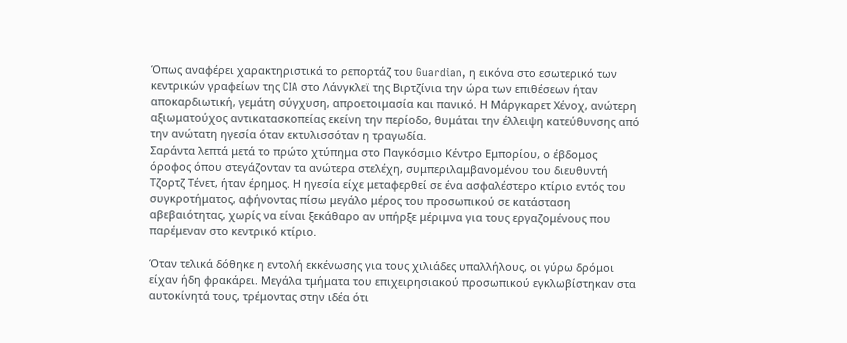Όπως αναφέρει χαρακτηριστικά το ρεπορτάζ του Guardian, η εικόνα στο εσωτερικό των κεντρικών γραφείων της CIA στο Λάνγκλεϊ της Βιρτζίνια την ώρα των επιθέσεων ήταν αποκαρδιωτική, γεμάτη σύγχυση, απροετοιμασία και πανικό. Η Μάργκαρετ Χένοχ, ανώτερη αξιωματούχος αντικατασκοπείας εκείνη την περίοδο, θυμάται την έλλειψη κατεύθυνσης από την ανώτατη ηγεσία όταν εκτυλισσόταν η τραγωδία.
Σαράντα λεπτά μετά το πρώτο χτύπημα στο Παγκόσμιο Κέντρο Εμπορίου, ο έβδομος όροφος όπου στεγάζονταν τα ανώτερα στελέχη, συμπεριλαμβανομένου του διευθυντή Τζορτζ Τένετ, ήταν έρημος. Η ηγεσία είχε μεταφερθεί σε ένα ασφαλέστερο κτίριο εντός του συγκροτήματος, αφήνοντας πίσω μεγάλο μέρος του προσωπικού σε κατάσταση αβεβαιότητας, χωρίς να είναι ξεκάθαρο αν υπήρξε μέριμνα για τους εργαζομένους που παρέμεναν στο κεντρικό κτίριο.

Όταν τελικά δόθηκε η εντολή εκκένωσης για τους χιλιάδες υπαλλήλους, οι γύρω δρόμοι είχαν ήδη φρακάρει. Μεγάλα τμήματα του επιχειρησιακού προσωπικού εγκλωβίστηκαν στα αυτοκίνητά τους, τρέμοντας στην ιδέα ότι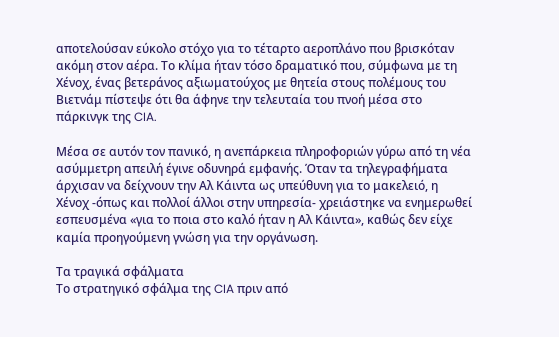αποτελούσαν εύκολο στόχο για το τέταρτο αεροπλάνο που βρισκόταν ακόμη στον αέρα. Το κλίμα ήταν τόσο δραματικό που, σύμφωνα με τη Χένοχ, ένας βετεράνος αξιωματούχος με θητεία στους πολέμους του Βιετνάμ πίστεψε ότι θα άφηνε την τελευταία του πνοή μέσα στο πάρκινγκ της CIA.

Μέσα σε αυτόν τον πανικό, η ανεπάρκεια πληροφοριών γύρω από τη νέα ασύμμετρη απειλή έγινε οδυνηρά εμφανής. Όταν τα τηλεγραφήματα άρχισαν να δείχνουν την Αλ Κάιντα ως υπεύθυνη για το μακελειό, η Χένοχ -όπως και πολλοί άλλοι στην υπηρεσία- χρειάστηκε να ενημερωθεί εσπευσμένα «για το ποια στο καλό ήταν η Αλ Κάιντα», καθώς δεν είχε καμία προηγούμενη γνώση για την οργάνωση.

Τα τραγικά σφάλματα
Το στρατηγικό σφάλμα της CIA πριν από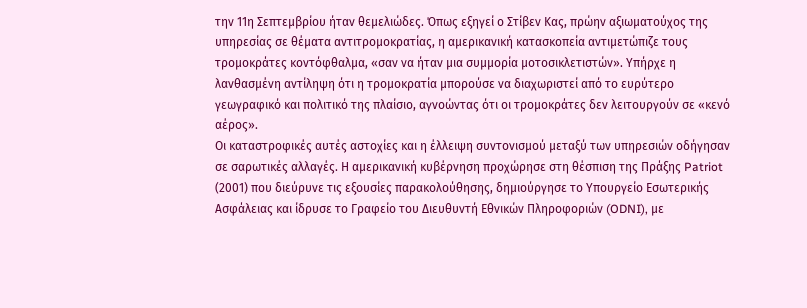την 11η Σεπτεμβρίου ήταν θεμελιώδες. Όπως εξηγεί ο Στίβεν Κας, πρώην αξιωματούχος της υπηρεσίας σε θέματα αντιτρομοκρατίας, η αμερικανική κατασκοπεία αντιμετώπιζε τους τρομοκράτες κοντόφθαλμα, «σαν να ήταν μια συμμορία μοτοσικλετιστών». Υπήρχε η λανθασμένη αντίληψη ότι η τρομοκρατία μπορούσε να διαχωριστεί από το ευρύτερο γεωγραφικό και πολιτικό της πλαίσιο, αγνοώντας ότι οι τρομοκράτες δεν λειτουργούν σε «κενό αέρος».
Οι καταστροφικές αυτές αστοχίες και η έλλειψη συντονισμού μεταξύ των υπηρεσιών οδήγησαν σε σαρωτικές αλλαγές. Η αμερικανική κυβέρνηση προχώρησε στη θέσπιση της Πράξης Patriot (2001) που διεύρυνε τις εξουσίες παρακολούθησης, δημιούργησε το Υπουργείο Εσωτερικής Ασφάλειας και ίδρυσε το Γραφείο του Διευθυντή Εθνικών Πληροφοριών (ODNI), με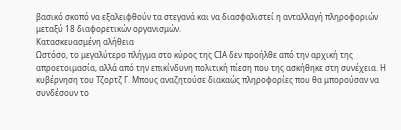βασικό σκοπό να εξαλειφθούν τα στεγανά και να διασφαλιστεί η ανταλλαγή πληροφοριών μεταξύ 18 διαφορετικών οργανισμών.
Κατασκευασμένη αλήθεια
Ωστόσο, το μεγαλύτερο πλήγμα στο κύρος της CIA δεν προήλθε από την αρχική της απροετοιμασία, αλλά από την επικίνδυνη πολιτική πίεση που της ασκήθηκε στη συνέχεια. Η κυβέρνηση του Τζορτζ Γ. Μπους αναζητούσε διακαώς πληροφορίες που θα μπορούσαν να συνδέσουν το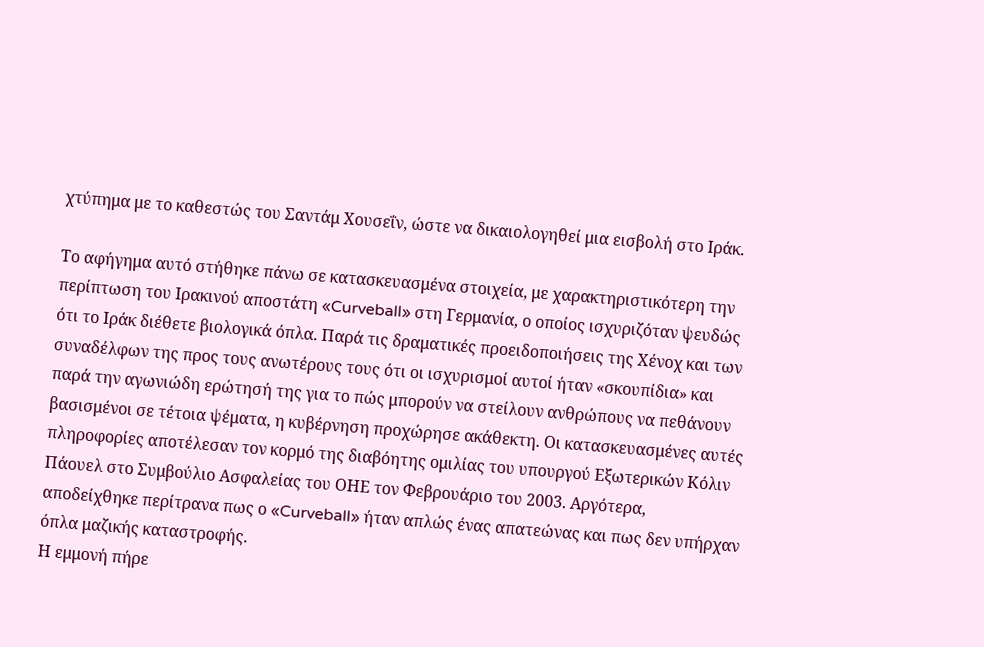χτύπημα με το καθεστώς του Σαντάμ Χουσεΐν, ώστε να δικαιολογηθεί μια εισβολή στο Ιράκ.

Το αφήγημα αυτό στήθηκε πάνω σε κατασκευασμένα στοιχεία, με χαρακτηριστικότερη την περίπτωση του Ιρακινού αποστάτη «Curveball» στη Γερμανία, ο οποίος ισχυριζόταν ψευδώς ότι το Ιράκ διέθετε βιολογικά όπλα. Παρά τις δραματικές προειδοποιήσεις της Χένοχ και των συναδέλφων της προς τους ανωτέρους τους ότι οι ισχυρισμοί αυτοί ήταν «σκουπίδια» και παρά την αγωνιώδη ερώτησή της για το πώς μπορούν να στείλουν ανθρώπους να πεθάνουν βασισμένοι σε τέτοια ψέματα, η κυβέρνηση προχώρησε ακάθεκτη. Οι κατασκευασμένες αυτές πληροφορίες αποτέλεσαν τον κορμό της διαβόητης ομιλίας του υπουργού Εξωτερικών Κόλιν Πάουελ στο Συμβούλιο Ασφαλείας του ΟΗΕ τον Φεβρουάριο του 2003. Αργότερα, αποδείχθηκε περίτρανα πως ο «Curveball» ήταν απλώς ένας απατεώνας και πως δεν υπήρχαν όπλα μαζικής καταστροφής.
Η εμμονή πήρε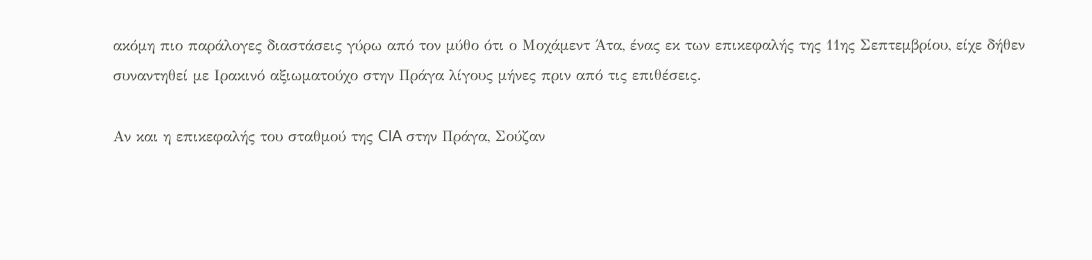ακόμη πιο παράλογες διαστάσεις γύρω από τον μύθο ότι ο Μοχάμεντ Άτα, ένας εκ των επικεφαλής της 11ης Σεπτεμβρίου, είχε δήθεν συναντηθεί με Ιρακινό αξιωματούχο στην Πράγα λίγους μήνες πριν από τις επιθέσεις.

Αν και η επικεφαλής του σταθμού της CIA στην Πράγα, Σούζαν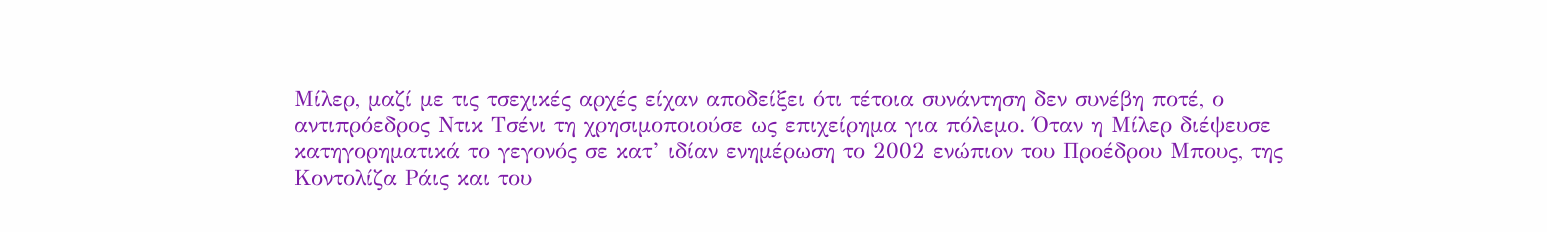Μίλερ, μαζί με τις τσεχικές αρχές είχαν αποδείξει ότι τέτοια συνάντηση δεν συνέβη ποτέ, ο αντιπρόεδρος Ντικ Τσένι τη χρησιμοποιούσε ως επιχείρημα για πόλεμο. Όταν η Μίλερ διέψευσε κατηγορηματικά το γεγονός σε κατ’ ιδίαν ενημέρωση το 2002 ενώπιον του Προέδρου Μπους, της Κοντολίζα Ράις και του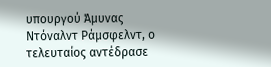υπουργού Άμυνας Ντόναλντ Ράμσφελντ, ο τελευταίος αντέδρασε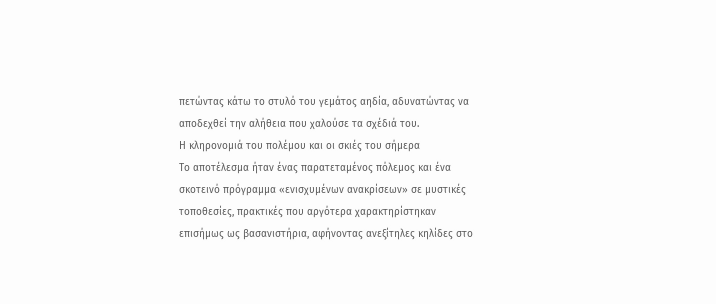πετώντας κάτω το στυλό του γεμάτος αηδία, αδυνατώντας να αποδεχθεί την αλήθεια που χαλούσε τα σχέδιά του.
Η κληρονομιά του πολέμου και οι σκιές του σήμερα
Το αποτέλεσμα ήταν ένας παρατεταμένος πόλεμος και ένα σκοτεινό πρόγραμμα «ενισχυμένων ανακρίσεων» σε μυστικές τοποθεσίες, πρακτικές που αργότερα χαρακτηρίστηκαν επισήμως ως βασανιστήρια, αφήνοντας ανεξίτηλες κηλίδες στο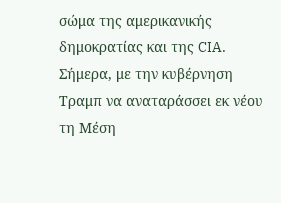σώμα της αμερικανικής δημοκρατίας και της CIA.
Σήμερα, με την κυβέρνηση Τραμπ να αναταράσσει εκ νέου τη Μέση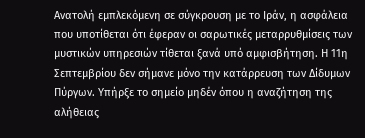Ανατολή εμπλεκόμενη σε σύγκρουση με το Ιράν, η ασφάλεια που υποτίθεται ότι έφεραν οι σαρωτικές μεταρρυθμίσεις των μυστικών υπηρεσιών τίθεται ξανά υπό αμφισβήτηση. Η 11η Σεπτεμβρίου δεν σήμανε μόνο την κατάρρευση των Δίδυμων Πύργων. Υπήρξε το σημείο μηδέν όπου η αναζήτηση της αλήθειας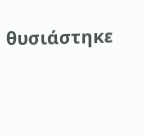θυσιάστηκε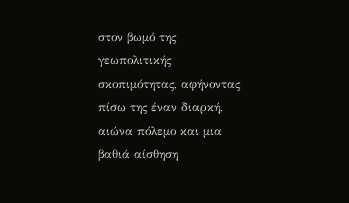στον βωμό της γεωπολιτικής σκοπιμότητας, αφήνοντας πίσω της έναν διαρκή, αιώνα πόλεμο και μια βαθιά αίσθηση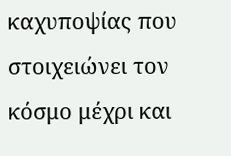καχυποψίας που στοιχειώνει τον κόσμο μέχρι και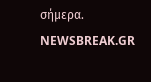σήμερα.
NEWSBREAK.GR